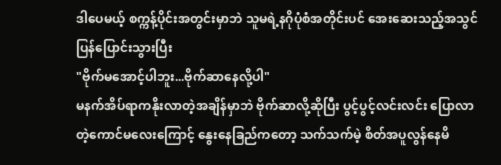ဒါပေမယ့် စက္ကန့်ပိုင်းအတွင်းမှာဘဲ သူမရဲ့နဂိုပုံစံအတိုင်းပင် အေးဆေးသည့်အသွင်ပြန်ပြောင်းသွားပြီး
"ဗိုက်မအောင့်ပါဘူး...ဗိုက်ဆာနေလို့ပါ"
မနက်အိပ်ရာကနိုးလာတဲ့အချိန်မှာဘဲ ဗိုက်ဆာလို့ဆိုပြီး ပွင့်ပွင့်လင်းလင်း ပြောလာတဲ့ကောင်မလေးကြောင့် နွေးနေခြည်ကတော့ သက်သက်မဲ့ စိတ်အပူလွန်နေမိ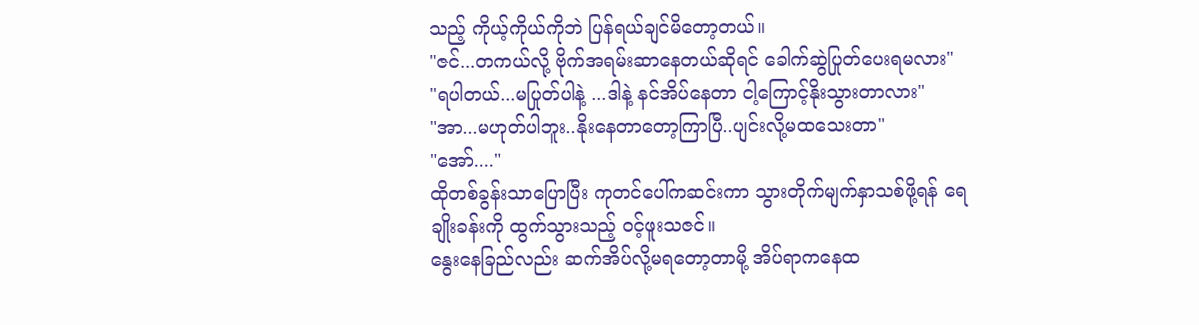သည့် ကိုယ့်ကိုယ်ကိုဘဲ ပြန်ရယ်ချင်မိတော့တယ်။
"ဇင်...တကယ်လို့ ဗိုက်အရမ်းဆာနေတယ်ဆိုရင် ခေါက်ဆွဲပြုတ်ပေးရမလား"
"ရပါတယ်...မပြုတ်ပါနဲ့ ...ဒါနဲ့ နင်အိပ်နေတာ ငါ့ကြောင့်နိုးသွားတာလား"
"အာ...မဟုတ်ပါဘူး..နိုးနေတာတော့ကြာပြီ..ပျင်းလို့မထသေးတာ"
"အော်...."
ထိုတစ်ခွန်းသာပြောပြီး ကုတင်ပေါ်ကဆင်းကာ သွားတိုက်မျက်နှာသစ်ဖို့ရန် ရေချိုးခန်းကို ထွက်သွားသည့် ၀င့်ဖူးသဇင်။
နွေးနေခြည်လည်း ဆက်အိပ်လို့မရတော့တာမို့ အိပ်ရာကနေထ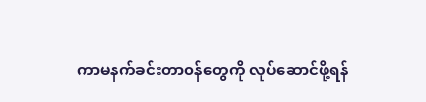ကာမနက်ခင်းတာ၀န်တွေကို လုပ်ဆောင်ဖို့ရန်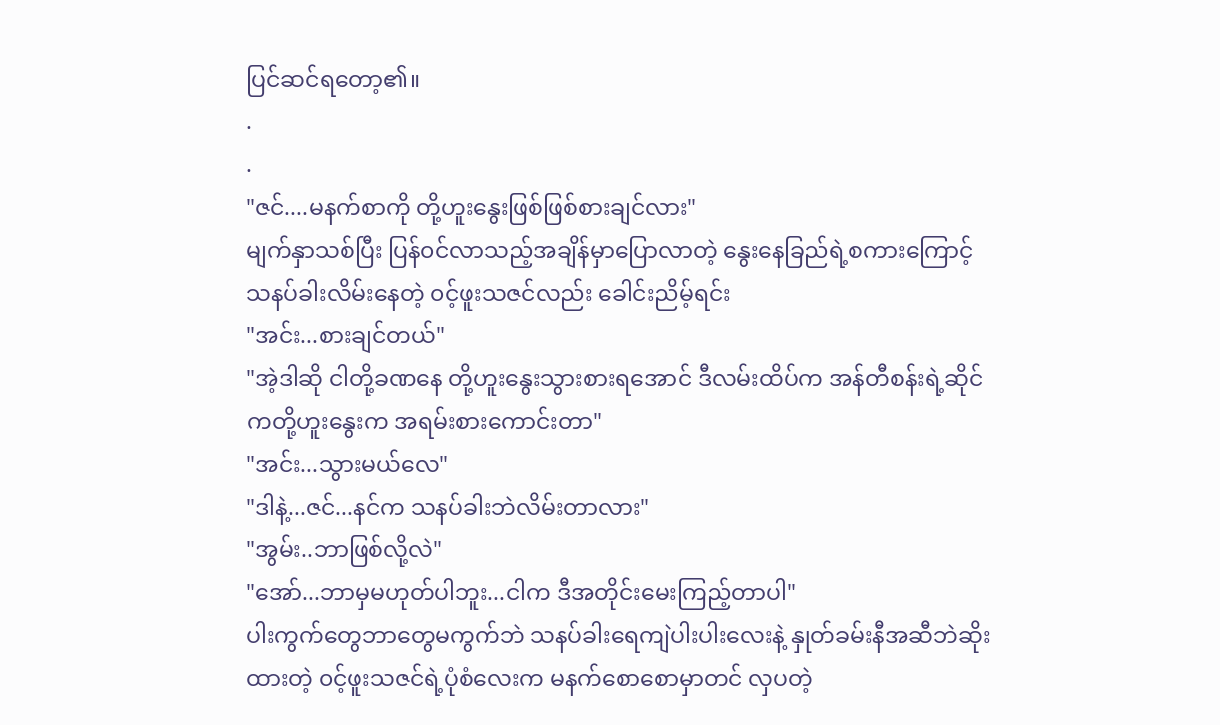ပြင်ဆင်ရတော့၏။
.
.
"ဇင်....မနက်စာကို တို့ဟူးနွေးဖြစ်ဖြစ်စားချင်လား"
မျက်နှာသစ်ပြီး ပြန်၀င်လာသည့်အချိန်မှာပြောလာတဲ့ နွေးနေခြည်ရဲ့စကားကြောင့် သနပ်ခါးလိမ်းနေတဲ့ ၀င့်ဖူးသဇင်လည်း ခေါင်းညိမ့်ရင်း
"အင်း...စားချင်တယ်"
"အဲ့ဒါဆို ငါတို့ခဏနေ တို့ဟူးနွေးသွားစားရအောင် ဒီလမ်းထိပ်က အန်တီစန်းရဲ့ဆိုင်ကတို့ဟူးနွေးက အရမ်းစားကောင်းတာ"
"အင်း...သွားမယ်လေ"
"ဒါနဲ့...ဇင်...နင်က သနပ်ခါးဘဲလိမ်းတာလား"
"အွမ်း..ဘာဖြစ်လို့လဲ"
"အော်...ဘာမှမဟုတ်ပါဘူး...ငါက ဒီအတိုင်းမေးကြည့်တာပါ"
ပါးကွက်တွေဘာတွေမကွက်ဘဲ သနပ်ခါးရေကျဲပါးပါးလေးနဲ့ နှုတ်ခမ်းနီအဆီဘဲဆိုးထားတဲ့ ၀င့်ဖူးသဇင်ရဲ့ပုံစံလေးက မနက်စောစောမှာတင် လှပတဲ့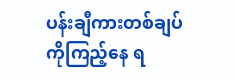ပန်းချီကားတစ်ချပ်ကိုကြည့်နေ ရ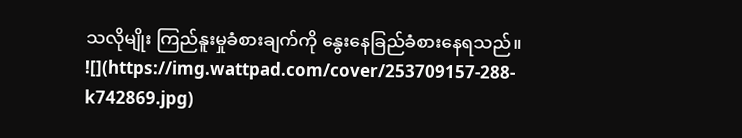သလိုမျိုး ကြည်နူးမှုခံစားချက်ကို နွေးနေခြည်ခံစားနေရသည်။
![](https://img.wattpad.com/cover/253709157-288-k742869.jpg)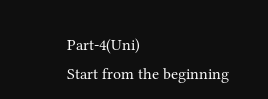Part-4(Uni)
Start from the beginning